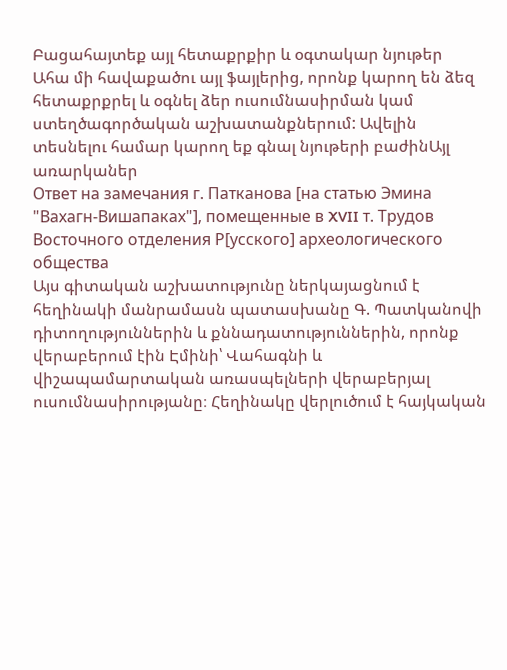Բացահայտեք այլ հետաքրքիր և օգտակար նյութեր
Ահա մի հավաքածու այլ ֆայլերից, որոնք կարող են ձեզ հետաքրքրել և օգնել ձեր ուսումնասիրման կամ ստեղծագործական աշխատանքներում: Ավելին տեսնելու համար կարող եք գնալ նյութերի բաժինԱյլ առարկաներ
Ответ на замечания г. Патканова [на статью Эмина "Вахагн-Вишапаках"], помещенные в XVII т. Трудов Восточного отделения Р[усского] археологического общества
Այս գիտական աշխատությունը ներկայացնում է հեղինակի մանրամասն պատասխանը Գ. Պատկանովի դիտողություններին և քննադատություններին, որոնք վերաբերում էին Էմինի՝ Վահագնի և վիշապամարտական առասպելների վերաբերյալ ուսումնասիրությանը։ Հեղինակը վերլուծում է հայկական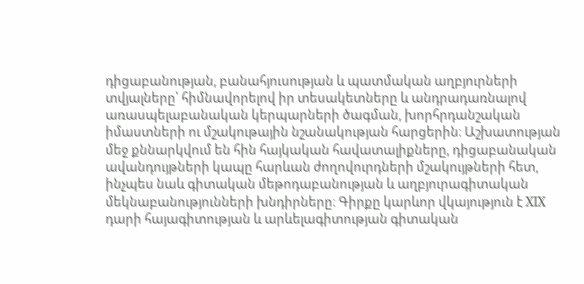դիցաբանության, բանահյուսության և պատմական աղբյուրների տվյալները՝ հիմնավորելով իր տեսակետները և անդրադառնալով առասպելաբանական կերպարների ծագման, խորհրդանշական իմաստների ու մշակութային նշանակության հարցերին։ Աշխատության մեջ քննարկվում են հին հայկական հավատալիքները, դիցաբանական ավանդույթների կապը հարևան ժողովուրդների մշակույթների հետ, ինչպես նաև գիտական մեթոդաբանության և աղբյուրագիտական մեկնաբանությունների խնդիրները։ Գիրքը կարևոր վկայություն է XIX դարի հայագիտության և արևելագիտության գիտական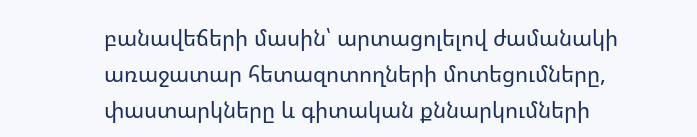բանավեճերի մասին՝ արտացոլելով ժամանակի առաջատար հետազոտողների մոտեցումները, փաստարկները և գիտական քննարկումների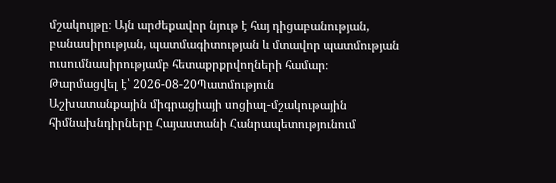մշակույթը։ Այն արժեքավոր նյութ է հայ դիցաբանության, բանասիրության, պատմագիտության և մտավոր պատմության ուսումնասիրությամբ հետաքրքրվողների համար։
Թարմացվել է՝ 2026-08-20Պատմություն
Աշխատանքային միգրացիայի սոցիալ-մշակութային հիմնախնդիրները Հայաստանի Հանրապետությունում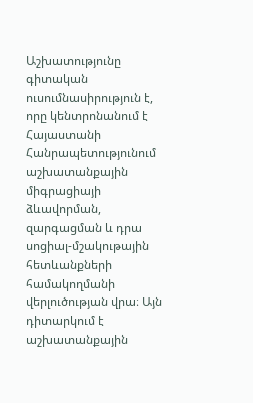Աշխատությունը գիտական ուսումնասիրություն է, որը կենտրոնանում է Հայաստանի Հանրապետությունում աշխատանքային միգրացիայի ձևավորման, զարգացման և դրա սոցիալ-մշակութային հետևանքների համակողմանի վերլուծության վրա։ Այն դիտարկում է աշխատանքային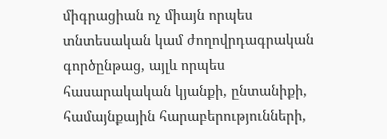միգրացիան ոչ միայն որպես տնտեսական կամ ժողովրդագրական գործընթաց, այլև որպես հասարակական կյանքի, ընտանիքի, համայնքային հարաբերությունների,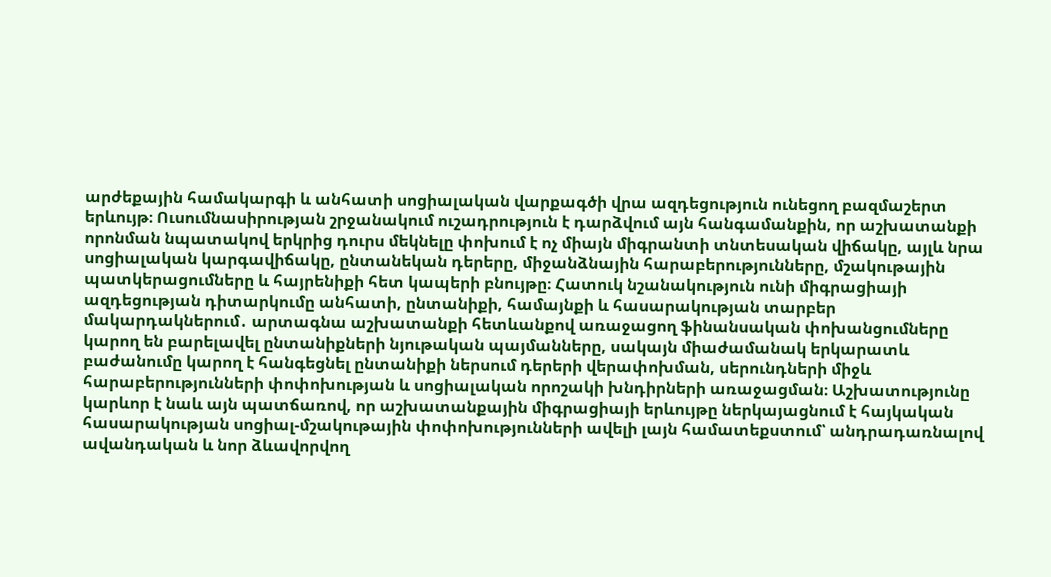արժեքային համակարգի և անհատի սոցիալական վարքագծի վրա ազդեցություն ունեցող բազմաշերտ երևույթ։ Ուսումնասիրության շրջանակում ուշադրություն է դարձվում այն հանգամանքին, որ աշխատանքի որոնման նպատակով երկրից դուրս մեկնելը փոխում է ոչ միայն միգրանտի տնտեսական վիճակը, այլև նրա սոցիալական կարգավիճակը, ընտանեկան դերերը, միջանձնային հարաբերությունները, մշակութային պատկերացումները և հայրենիքի հետ կապերի բնույթը։ Հատուկ նշանակություն ունի միգրացիայի ազդեցության դիտարկումը անհատի, ընտանիքի, համայնքի և հասարակության տարբեր մակարդակներում․ արտագնա աշխատանքի հետևանքով առաջացող ֆինանսական փոխանցումները կարող են բարելավել ընտանիքների նյութական պայմանները, սակայն միաժամանակ երկարատև բաժանումը կարող է հանգեցնել ընտանիքի ներսում դերերի վերափոխման, սերունդների միջև հարաբերությունների փոփոխության և սոցիալական որոշակի խնդիրների առաջացման։ Աշխատությունը կարևոր է նաև այն պատճառով, որ աշխատանքային միգրացիայի երևույթը ներկայացնում է հայկական հասարակության սոցիալ-մշակութային փոփոխությունների ավելի լայն համատեքստում՝ անդրադառնալով ավանդական և նոր ձևավորվող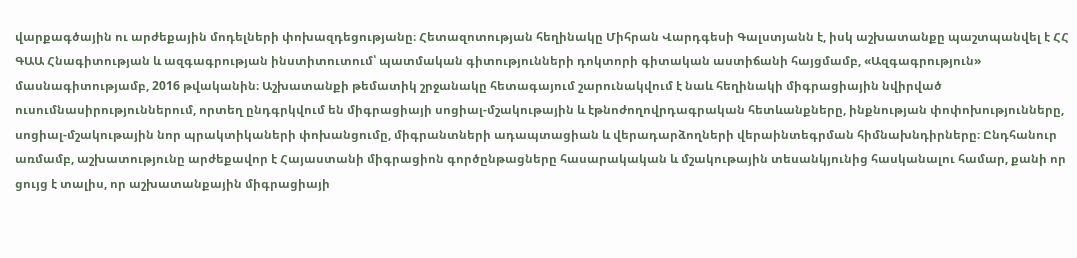վարքագծային ու արժեքային մոդելների փոխազդեցությանը։ Հետազոտության հեղինակը Միհրան Վարդգեսի Գալստյանն է, իսկ աշխատանքը պաշտպանվել է ՀՀ ԳԱԱ Հնագիտության և ազգագրության ինստիտուտում՝ պատմական գիտությունների դոկտորի գիտական աստիճանի հայցմամբ, «Ազգագրություն» մասնագիտությամբ, 2016 թվականին։ Աշխատանքի թեմատիկ շրջանակը հետագայում շարունակվում է նաև հեղինակի միգրացիային նվիրված ուսումնասիրություններում, որտեղ ընդգրկվում են միգրացիայի սոցիալ-մշակութային և էթնոժողովրդագրական հետևանքները, ինքնության փոփոխությունները, սոցիալ-մշակութային նոր պրակտիկաների փոխանցումը, միգրանտների ադապտացիան և վերադարձողների վերաինտեգրման հիմնախնդիրները։ Ընդհանուր առմամբ, աշխատությունը արժեքավոր է Հայաստանի միգրացիոն գործընթացները հասարակական և մշակութային տեսանկյունից հասկանալու համար, քանի որ ցույց է տալիս, որ աշխատանքային միգրացիայի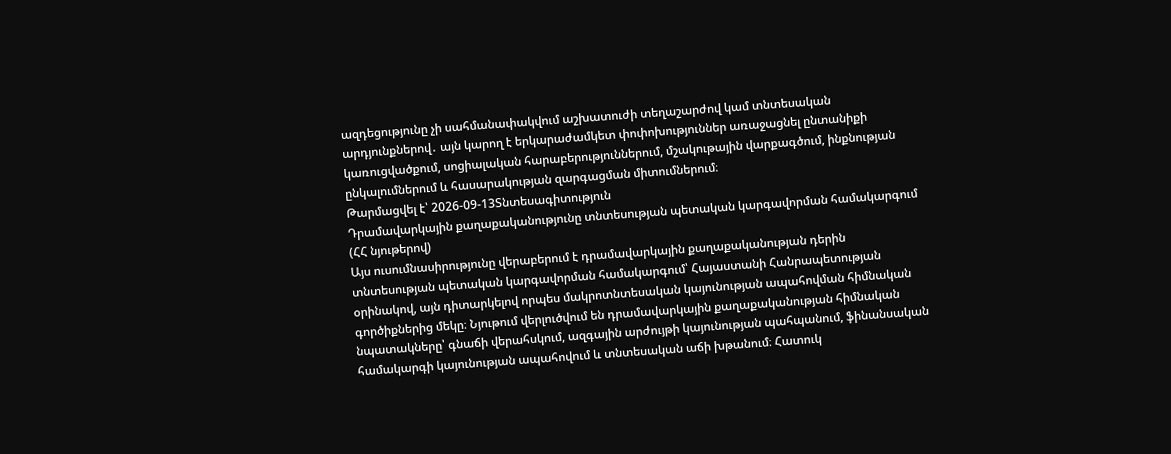ազդեցությունը չի սահմանափակվում աշխատուժի տեղաշարժով կամ տնտեսական արդյունքներով․ այն կարող է երկարաժամկետ փոփոխություններ առաջացնել ընտանիքի կառուցվածքում, սոցիալական հարաբերություններում, մշակութային վարքագծում, ինքնության ընկալումներում և հասարակության զարգացման միտումներում։
Թարմացվել է՝ 2026-09-13Տնտեսագիտություն
Դրամավարկային քաղաքականությունը տնտեսության պետական կարգավորման համակարգում (ՀՀ նյութերով)
Այս ուսումնասիրությունը վերաբերում է դրամավարկային քաղաքականության դերին տնտեսության պետական կարգավորման համակարգում՝ Հայաստանի Հանրապետության օրինակով, այն դիտարկելով որպես մակրոտնտեսական կայունության ապահովման հիմնական գործիքներից մեկը։ Նյութում վերլուծվում են դրամավարկային քաղաքականության հիմնական նպատակները՝ գնաճի վերահսկում, ազգային արժույթի կայունության պահպանում, ֆինանսական համակարգի կայունության ապահովում և տնտեսական աճի խթանում։ Հատուկ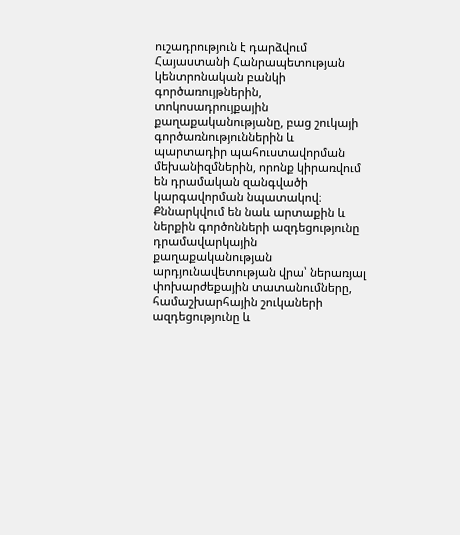ուշադրություն է դարձվում Հայաստանի Հանրապետության կենտրոնական բանկի գործառույթներին, տոկոսադրույքային քաղաքականությանը, բաց շուկայի գործառնություններին և պարտադիր պահուստավորման մեխանիզմներին, որոնք կիրառվում են դրամական զանգվածի կարգավորման նպատակով։ Քննարկվում են նաև արտաքին և ներքին գործոնների ազդեցությունը դրամավարկային քաղաքականության արդյունավետության վրա՝ ներառյալ փոխարժեքային տատանումները, համաշխարհային շուկաների ազդեցությունը և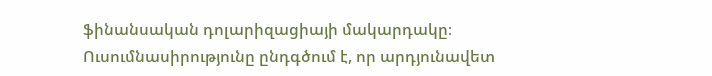ֆինանսական դոլարիզացիայի մակարդակը։ Ուսումնասիրությունը ընդգծում է, որ արդյունավետ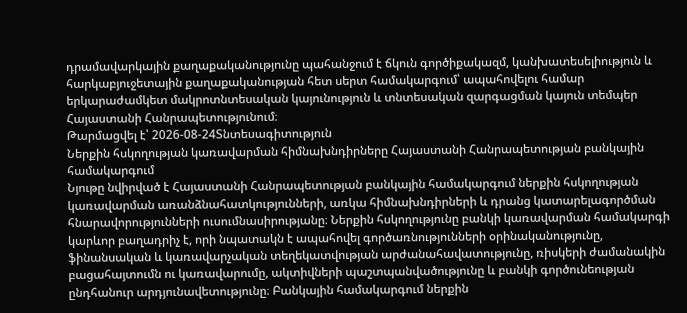դրամավարկային քաղաքականությունը պահանջում է ճկուն գործիքակազմ, կանխատեսելիություն և հարկաբյուջետային քաղաքականության հետ սերտ համակարգում՝ ապահովելու համար երկարաժամկետ մակրոտնտեսական կայունություն և տնտեսական զարգացման կայուն տեմպեր Հայաստանի Հանրապետությունում։
Թարմացվել է՝ 2026-08-24Տնտեսագիտություն
Ներքին հսկողության կառավարման հիմնախնդիրները Հայաստանի Հանրապետության բանկային համակարգում
Նյութը նվիրված է Հայաստանի Հանրապետության բանկային համակարգում ներքին հսկողության կառավարման առանձնահատկությունների, առկա հիմնախնդիրների և դրանց կատարելագործման հնարավորությունների ուսումնասիրությանը։ Ներքին հսկողությունը բանկի կառավարման համակարգի կարևոր բաղադրիչ է, որի նպատակն է ապահովել գործառնությունների օրինականությունը, ֆինանսական և կառավարչական տեղեկատվության արժանահավատությունը, ռիսկերի ժամանակին բացահայտումն ու կառավարումը, ակտիվների պաշտպանվածությունը և բանկի գործունեության ընդհանուր արդյունավետությունը։ Բանկային համակարգում ներքին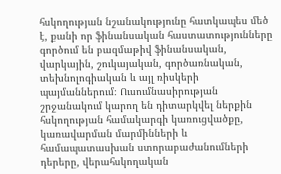հսկողության նշանակությունը հատկապես մեծ է, քանի որ ֆինանսական հաստատությունները գործում են բազմաթիվ ֆինանսական, վարկային, շուկայական, գործառնական, տեխնոլոգիական և այլ ռիսկերի պայմաններում։ Ուսումնասիրության շրջանակում կարող են դիտարկվել ներքին հսկողության համակարգի կառուցվածքը, կառավարման մարմինների և համապատասխան ստորաբաժանումների դերերը, վերահսկողական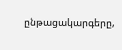ընթացակարգերը,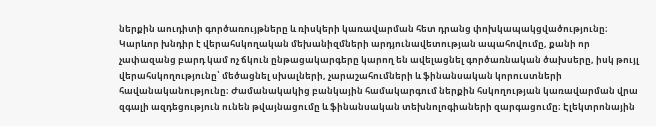ներքին աուդիտի գործառույթները և ռիսկերի կառավարման հետ դրանց փոխկապակցվածությունը։ Կարևոր խնդիր է վերահսկողական մեխանիզմների արդյունավետության ապահովումը, քանի որ չափազանց բարդ կամ ոչ ճկուն ընթացակարգերը կարող են ավելացնել գործառնական ծախսերը, իսկ թույլ վերահսկողությունը՝ մեծացնել սխալների, չարաշահումների և ֆինանսական կորուստների հավանականությունը։ Ժամանակակից բանկային համակարգում ներքին հսկողության կառավարման վրա զգալի ազդեցություն ունեն թվայնացումը և ֆինանսական տեխնոլոգիաների զարգացումը։ Էլեկտրոնային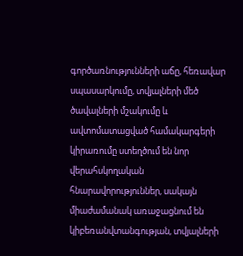գործառնությունների աճը, հեռավար սպասարկումը, տվյալների մեծ ծավալների մշակումը և ավտոմատացված համակարգերի կիրառումը ստեղծում են նոր վերահսկողական հնարավորություններ, սակայն միաժամանակ առաջացնում են կիբեռանվտանգության, տվյալների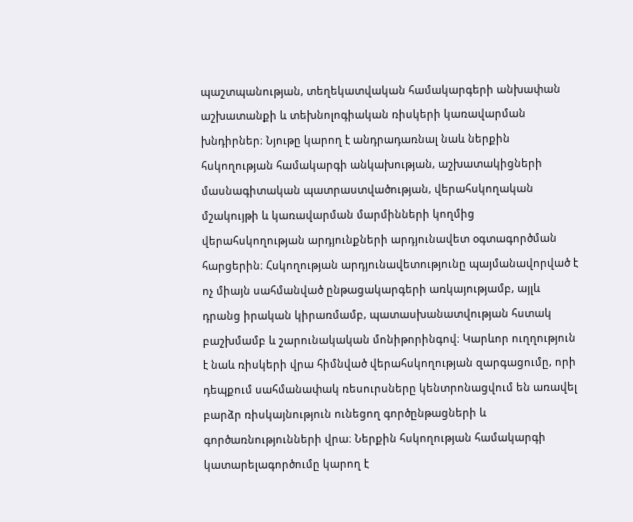պաշտպանության, տեղեկատվական համակարգերի անխափան աշխատանքի և տեխնոլոգիական ռիսկերի կառավարման խնդիրներ։ Նյութը կարող է անդրադառնալ նաև ներքին հսկողության համակարգի անկախության, աշխատակիցների մասնագիտական պատրաստվածության, վերահսկողական մշակույթի և կառավարման մարմինների կողմից վերահսկողության արդյունքների արդյունավետ օգտագործման հարցերին։ Հսկողության արդյունավետությունը պայմանավորված է ոչ միայն սահմանված ընթացակարգերի առկայությամբ, այլև դրանց իրական կիրառմամբ, պատասխանատվության հստակ բաշխմամբ և շարունակական մոնիթորինգով։ Կարևոր ուղղություն է նաև ռիսկերի վրա հիմնված վերահսկողության զարգացումը, որի դեպքում սահմանափակ ռեսուրսները կենտրոնացվում են առավել բարձր ռիսկայնություն ունեցող գործընթացների և գործառնությունների վրա։ Ներքին հսկողության համակարգի կատարելագործումը կարող է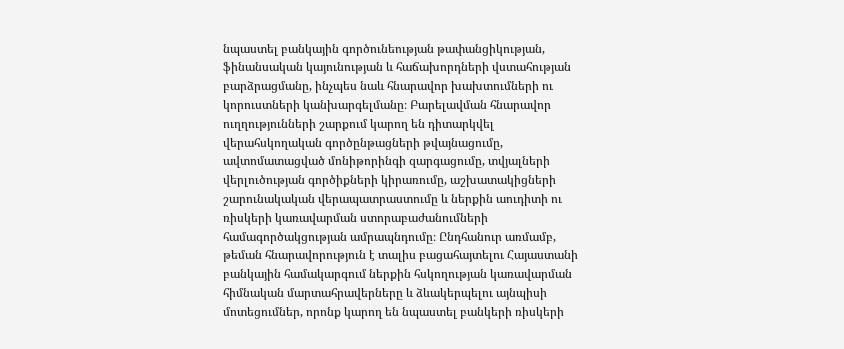նպաստել բանկային գործունեության թափանցիկության, ֆինանսական կայունության և հաճախորդների վստահության բարձրացմանը, ինչպես նաև հնարավոր խախտումների ու կորուստների կանխարգելմանը։ Բարելավման հնարավոր ուղղությունների շարքում կարող են դիտարկվել վերահսկողական գործընթացների թվայնացումը, ավտոմատացված մոնիթորինգի զարգացումը, տվյալների վերլուծության գործիքների կիրառումը, աշխատակիցների շարունակական վերապատրաստումը և ներքին աուդիտի ու ռիսկերի կառավարման ստորաբաժանումների համագործակցության ամրապնդումը։ Ընդհանուր առմամբ, թեման հնարավորություն է տալիս բացահայտելու Հայաստանի բանկային համակարգում ներքին հսկողության կառավարման հիմնական մարտահրավերները և ձևակերպելու այնպիսի մոտեցումներ, որոնք կարող են նպաստել բանկերի ռիսկերի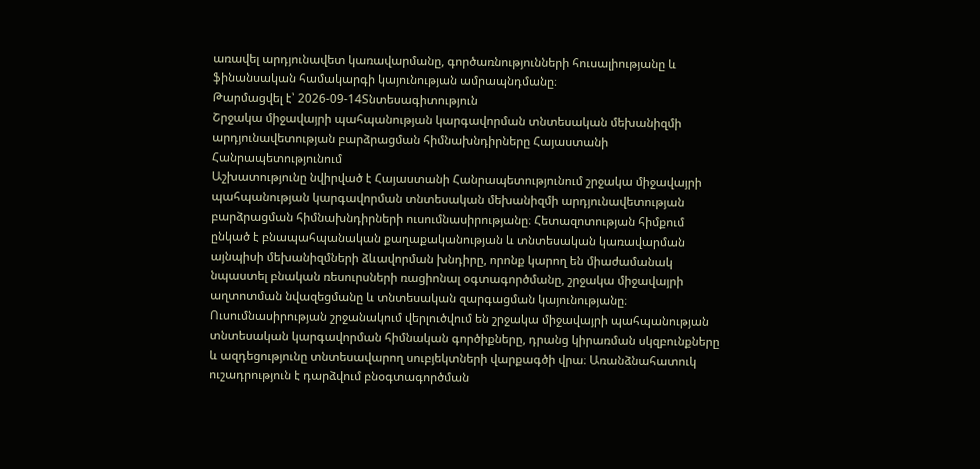առավել արդյունավետ կառավարմանը, գործառնությունների հուսալիությանը և ֆինանսական համակարգի կայունության ամրապնդմանը։
Թարմացվել է՝ 2026-09-14Տնտեսագիտություն
Շրջակա միջավայրի պահպանության կարգավորման տնտեսական մեխանիզմի արդյունավետության բարձրացման հիմնախնդիրները Հայաստանի Հանրապետությունում
Աշխատությունը նվիրված է Հայաստանի Հանրապետությունում շրջակա միջավայրի պահպանության կարգավորման տնտեսական մեխանիզմի արդյունավետության բարձրացման հիմնախնդիրների ուսումնասիրությանը։ Հետազոտության հիմքում ընկած է բնապահպանական քաղաքականության և տնտեսական կառավարման այնպիսի մեխանիզմների ձևավորման խնդիրը, որոնք կարող են միաժամանակ նպաստել բնական ռեսուրսների ռացիոնալ օգտագործմանը, շրջակա միջավայրի աղտոտման նվազեցմանը և տնտեսական զարգացման կայունությանը։ Ուսումնասիրության շրջանակում վերլուծվում են շրջակա միջավայրի պահպանության տնտեսական կարգավորման հիմնական գործիքները, դրանց կիրառման սկզբունքները և ազդեցությունը տնտեսավարող սուբյեկտների վարքագծի վրա։ Առանձնահատուկ ուշադրություն է դարձվում բնօգտագործման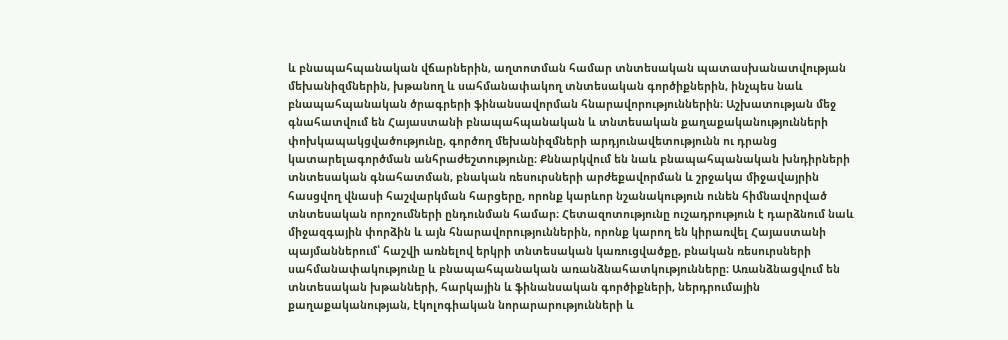և բնապահպանական վճարներին, աղտոտման համար տնտեսական պատասխանատվության մեխանիզմներին, խթանող և սահմանափակող տնտեսական գործիքներին, ինչպես նաև բնապահպանական ծրագրերի ֆինանսավորման հնարավորություններին։ Աշխատության մեջ գնահատվում են Հայաստանի բնապահպանական և տնտեսական քաղաքականությունների փոխկապակցվածությունը, գործող մեխանիզմների արդյունավետությունն ու դրանց կատարելագործման անհրաժեշտությունը։ Քննարկվում են նաև բնապահպանական խնդիրների տնտեսական գնահատման, բնական ռեսուրսների արժեքավորման և շրջակա միջավայրին հասցվող վնասի հաշվարկման հարցերը, որոնք կարևոր նշանակություն ունեն հիմնավորված տնտեսական որոշումների ընդունման համար։ Հետազոտությունը ուշադրություն է դարձնում նաև միջազգային փորձին և այն հնարավորություններին, որոնք կարող են կիրառվել Հայաստանի պայմաններում՝ հաշվի առնելով երկրի տնտեսական կառուցվածքը, բնական ռեսուրսների սահմանափակությունը և բնապահպանական առանձնահատկությունները։ Առանձնացվում են տնտեսական խթանների, հարկային և ֆինանսական գործիքների, ներդրումային քաղաքականության, էկոլոգիական նորարարությունների և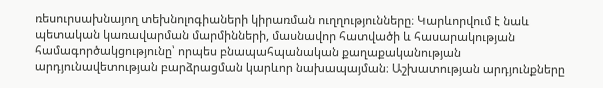ռեսուրսախնայող տեխնոլոգիաների կիրառման ուղղությունները։ Կարևորվում է նաև պետական կառավարման մարմինների, մասնավոր հատվածի և հասարակության համագործակցությունը՝ որպես բնապահպանական քաղաքականության արդյունավետության բարձրացման կարևոր նախապայման։ Աշխատության արդյունքները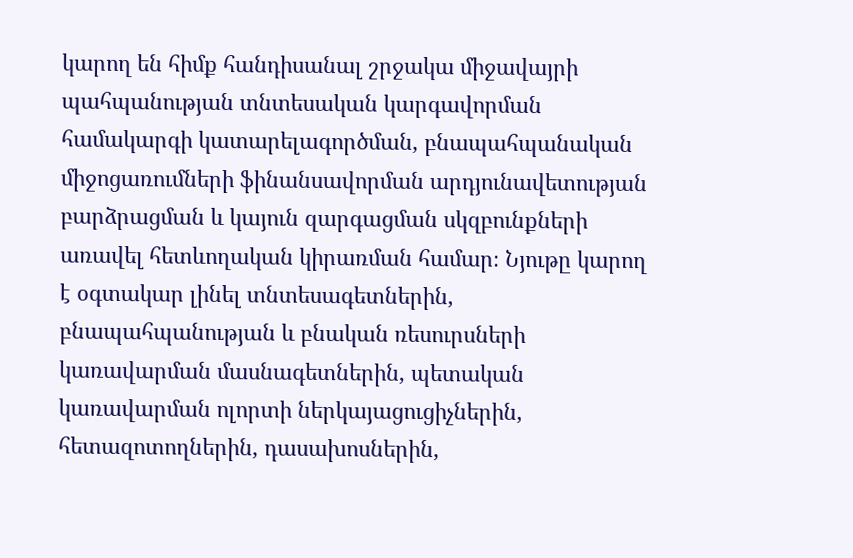կարող են հիմք հանդիսանալ շրջակա միջավայրի պահպանության տնտեսական կարգավորման համակարգի կատարելագործման, բնապահպանական միջոցառումների ֆինանսավորման արդյունավետության բարձրացման և կայուն զարգացման սկզբունքների առավել հետևողական կիրառման համար։ Նյութը կարող է օգտակար լինել տնտեսագետներին, բնապահպանության և բնական ռեսուրսների կառավարման մասնագետներին, պետական կառավարման ոլորտի ներկայացուցիչներին, հետազոտողներին, դասախոսներին,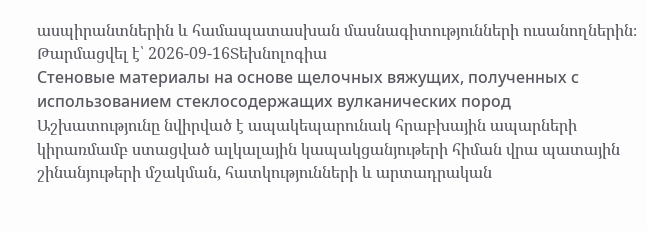ասպիրանտներին և համապատասխան մասնագիտությունների ուսանողներին։
Թարմացվել է՝ 2026-09-16Տեխնոլոգիա
Стеновые материалы на основе щелочных вяжущих, полученных с использованием стеклосодержащих вулканических пород
Աշխատությունը նվիրված է ապակեպարունակ հրաբխային ապարների կիրառմամբ ստացված ալկալային կապակցանյութերի հիման վրա պատային շինանյութերի մշակման, հատկությունների և արտադրական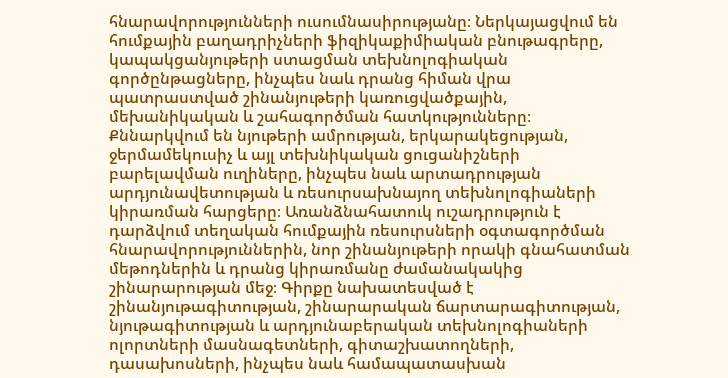հնարավորությունների ուսումնասիրությանը։ Ներկայացվում են հումքային բաղադրիչների ֆիզիկաքիմիական բնութագրերը, կապակցանյութերի ստացման տեխնոլոգիական գործընթացները, ինչպես նաև դրանց հիման վրա պատրաստված շինանյութերի կառուցվածքային, մեխանիկական և շահագործման հատկությունները։ Քննարկվում են նյութերի ամրության, երկարակեցության, ջերմամեկուսիչ և այլ տեխնիկական ցուցանիշների բարելավման ուղիները, ինչպես նաև արտադրության արդյունավետության և ռեսուրսախնայող տեխնոլոգիաների կիրառման հարցերը։ Առանձնահատուկ ուշադրություն է դարձվում տեղական հումքային ռեսուրսների օգտագործման հնարավորություններին, նոր շինանյութերի որակի գնահատման մեթոդներին և դրանց կիրառմանը ժամանակակից շինարարության մեջ։ Գիրքը նախատեսված է շինանյութագիտության, շինարարական ճարտարագիտության, նյութագիտության և արդյունաբերական տեխնոլոգիաների ոլորտների մասնագետների, գիտաշխատողների, դասախոսների, ինչպես նաև համապատասխան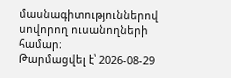մասնագիտություններով սովորող ուսանողների համար։
Թարմացվել է՝ 2026-08-29